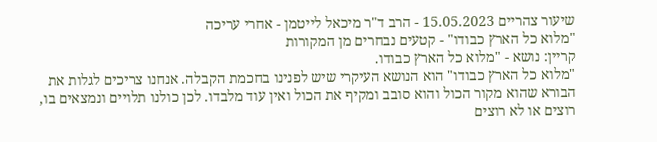שיעור צהריים 15.05.2023 - הרב ד"ר מיכאל לייטמן - אחרי עריכה
"מלוא כל הארץ כבודו" - קטעים נבחרים מן המקורות
קריין: נושא - "מלוא כל הארץ כבודו.
"מלוא כל הארץ כבודו" הוא הנושא העיקרי שיש לפנינו בחכמת הקבלה. אנחנו צריכים לגלות את הבורא שהוא מקור הכול והוא סובב ומקיף את הכול ואין עוד מלבדו. לכן כולנו תלויים ונמצאים בו, רוצים או לא רוצים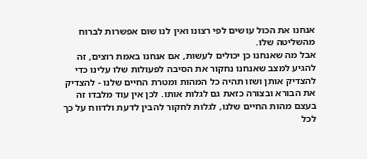אנחנו את הכול עושים לפי רצונו ואין לנו שום אפשרות לברוח מהשליטה שלו.
אבל מה שאנחנו כן יכולים לעשות, אם אנחנו באמת רוצים, זה להגיע למצב שאנחנו נחקור את הסיבה לפעולות שלו עלינו כדי להצדיק אותן ושזו תהיה כל המהות ומטרת החיים שלנו - להצדיק את הבורא ובצורה כזאת גם לגלות אותו. לכן אין עוד מלבדו זה בעצם מהות החיים שלנו, לגלות לחקור להבין לדעת ולדווח על כך לכל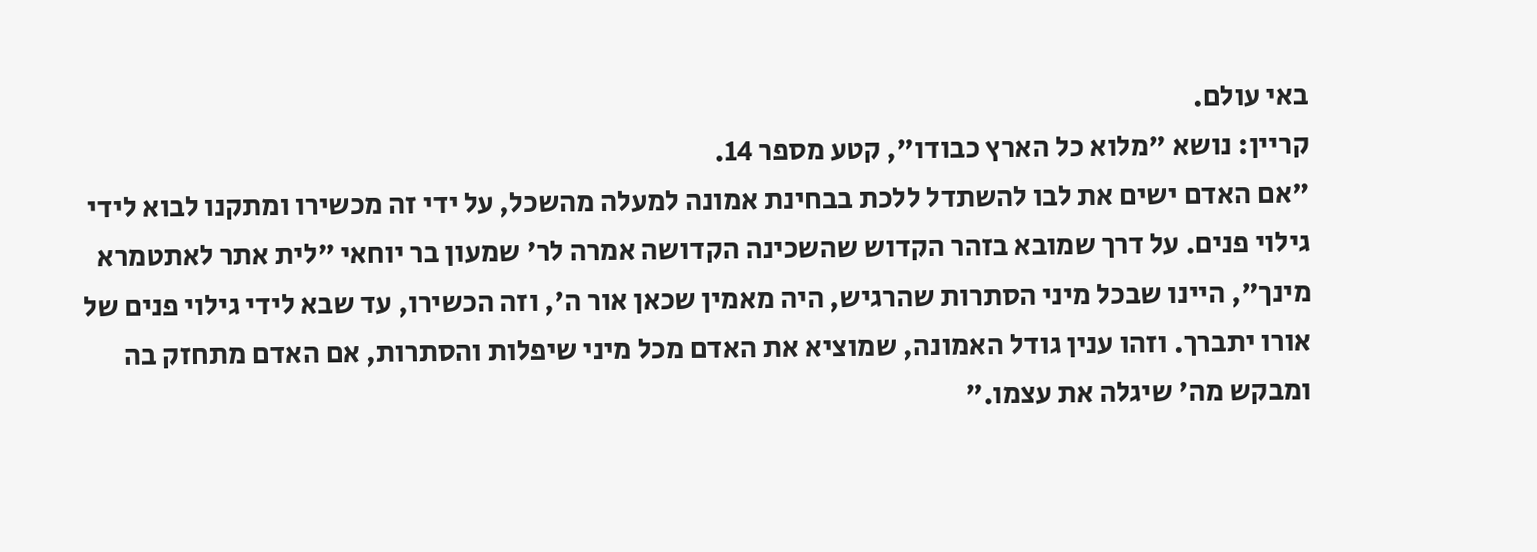באי עולם.
קריין: נושא "מלוא כל הארץ כבודו", קטע מספר 14.
"אם האדם ישים את לבו להשתדל ללכת בבחינת אמונה למעלה מהשכל, על ידי זה מכשירו ומתקנו לבוא לידי גילוי פנים. על דרך שמובא בזהר הקדוש שהשכינה הקדושה אמרה לר' שמעון בר יוחאי "לית אתר לאתטמרא מינך", היינו שבכל מיני הסתרות שהרגיש, היה מאמין שכאן אור ה', וזה הכשירו, עד שבא לידי גילוי פנים של אורו יתברך. וזהו ענין גודל האמונה, שמוציא את האדם מכל מיני שיפלות והסתרות, אם האדם מתחזק בה ומבקש מה' שיגלה את עצמו."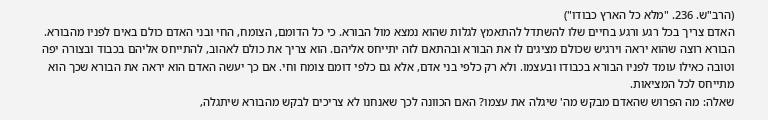(הרב"ש. 236. "מלא כל הארץ כבודו")
האדם צריך בכל רגע ורגע בחיים שלו להשתדל להתאמץ לגלות שהוא נמצא מול הבורא. כי כל הדומם, הצומח, החי ובני האדם כולם באים לפניו מהבורא. הבורא רוצה שהוא יראה וירגיש שכולם מציגים לו את הבורא ובהתאם לזה יתייחס אליהם. הוא צריך את כולם לאהוב, להתייחס אליהם בכבוד ובצורה יפה וטובה כאילו עומד לפניו הבורא בכבודו ובעצמו. ולא רק כלפי בני אדם, אלא גם כלפי דומם צומח וחי. אם כך יעשה האדם הוא יראה את הבורא שכך הוא מתייחס לכל המציאות.
שאלה: מה הפרוש שהאדם מבקש מה' שיגלה את עצמו? האם הכוונה לכך שאנחנו לא צריכים לבקש מהבורא שיתגלה,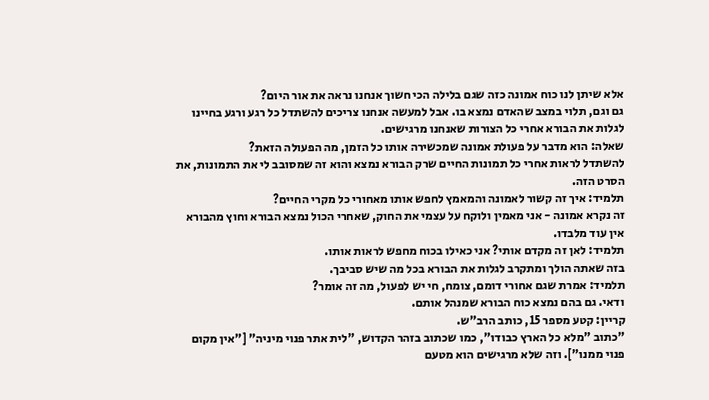אלא שיתן לנו כוח אמונה כזה שגם בלילה הכי חשוך אנחנו נראה את אור היום?
גם וגם, תלוי במצב שהאדם נמצא בו. אבל למעשה אנחנו צריכים להשתדל כל רגע ורגע בחיינו לגלות את הבורא אחרי כל הצורות שאנחנו מרגישים.
שאלה: הוא מדבר על פעולת אמונה שמכשירה אותו כל הזמן, מה הפעולה הזאת?
להשתדל לראות אחרי כל תמונות החיים שרק הבורא נמצא והוא זה שמסובב לי את התמונות, את הסרט הזה.
תלמיד: איך זה קשור לאמונה והמאמץ לחפש אותו מאחורי כל מקרי החיים?
זה נקרא אמונה - אני מאמין ולוקח על עצמי את החוק, שאחרי הכול נמצא הבורא וחוץ מהבורא אין עוד מלבדו.
תלמיד: לאן זה מקדם אותי? אני כאילו בכוח מחפש לראות אותו.
בזה שאתה הולך ומתקרב לגלות את הבורא בכל מה שיש סביבך.
תלמיד: אמרת שגם אחורי דומם, צומח, חי יש לפעול, מה זה אומר?
ודאי. גם בהם נמצא כוח הבורא שמנהל אותם.
קריין: קטע מספר 15, כותב הרב"ש.
"כתוב "מלא כל הארץ כבודו", כמו שכתוב בזהר הקדוש, "לית אתר פנוי מיניה" ["אין מקום פנוי ממנו"]. וזה שלא מרגישים הוא מטעם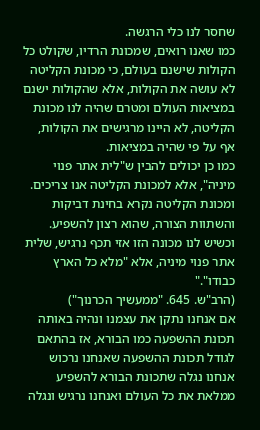שחסר לנו כלי הרגשה.
כמו שאנו רואים, שמכונת הרדיו, שקולט כל הקולות שישנם בעולם, כי מכונת הקליטה לא עושה את הקולות, אלא שהקולות ישנם במציאות העולם ומטרם שהיה לנו מכונת הקליטה, לא היינו מרגישים את הקולות, אף על פי שהיה במציאות.
כמו כן יכולים להבין ש"לית אתר פנוי מיניה", אלא למכונת הקליטה אנו צריכים. ומכונת הקליטה נקרא בחינת דביקות והשתוות הצורה, שהוא רצון להשפיע. וכשיש לנו מכונה הזו אזי תכף נרגיש, שלית אתר פנוי מיניה, אלא "מלא כל הארץ כבודו"."
(הרב"ש. 645. "ממעשיך הכרנוך")
אם אנחנו נתקן את עצמנו ונהיה באותה תכונת ההשפעה כמו הבורא, אז בהתאם לגודל תכונת ההשפעה שאנחנו נרכוש אנחנו נגלה שתכונת הבורא להשפיע ממלאת את כל העולם ואנחנו נרגיש ונגלה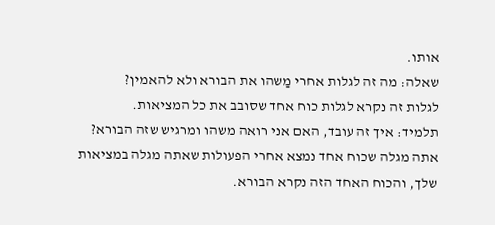אותו.
שאלה: מה זה לגלות אחרי מַשהו את הבורא ולא להאמין?
לגלות זה נקרא לגלות כוח אחד שסובב את כל המציאות.
תלמיד: איך זה עובד, האם אני רואה משהו ומרגיש שזה הבורא?
אתה מגלה שכוח אחד נמצא אחרי הפעולות שאתה מגלה במציאות שלך, והכוח האחד הזה נקרא הבורא.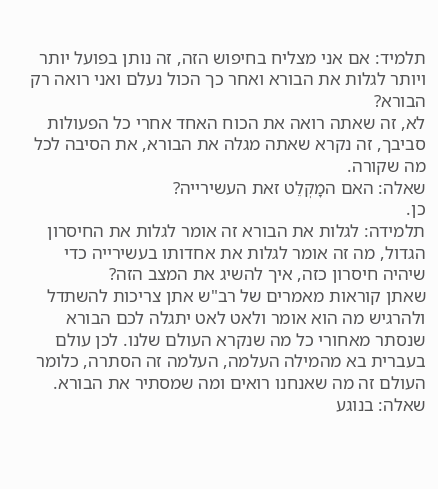תלמיד: אם אני מצליח בחיפוש הזה, זה נותן בפועל יותר ויותר לגלות את הבורא ואחר כך הכול נעלם ואני רואה רק הבורא?
לא, זה שאתה רואה את הכוח האחד אחרי כל הפעולות סביבך, זה נקרא שאתה מגלה את הבורא, את הסיבה לכל מה שקורה.
שאלה: האם המָקְלֵט זאת העשירייה?
כן.
תלמידה: לגלות את הבורא זה אומר לגלות את החיסרון הגדול, מה זה אומר לגלות את אחדותו בעשירייה כדי שיהיה חיסרון כזה, איך להשיג את המצב הזה?
שאתן קוראות מאמרים של רב"ש אתן צריכות להשתדל ולהרגיש מה הוא אומר ולאט לאט יתגלה לכם הבורא שנסתר מאחורי כל מה שנקרא העולם שלנו. לכן עולם בעברית בא מהמילה העלמה, העלמה זה הסתרה, כלומר העולם זה מה שאנחנו רואים ומה שמסתיר את הבורא.
שאלה: בנוגע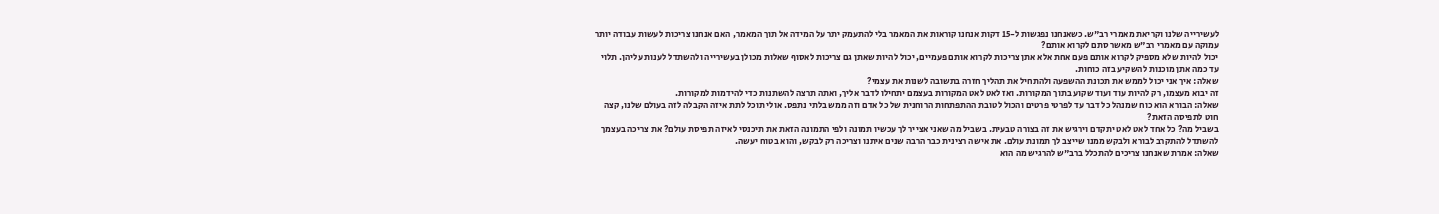לעשירייה שלנו וקריאת מאמרי רב"ש. כשאנחנו נפגשות ל-15 דקות אנחנו קוראות את המאמר בלי להתעמק יתר על המידה אל תוך המאמר, האם אנחנו צריכות לעשות עבודה יותר עמוקה עם מאמרי רב"ש מאשר סתם לקרוא אותם?
יכול להיות שלא מספיק לקרוא אותם פעם אחת אלא אתן צריכות לקרוא אותם פעמיים, יכול להיות שאתן גם צריכות לאסוף שאלות מכולן בעשירייה ולהשתדל לענות עליהן. תלוי עד כמה אתן מוכנות להשקיע בזה כוחות.
שאלה: איך אני יכול לממש את תכונת ההשפעה ולהתחיל את תהליך חזרה בתשובה לשנות את עצמי?
זה יבוא מעצמו, רק להיות עוד ועוד שקוע בתוך המקורות. ואז לאט לאט המקורות בעצמם יתחילו לדבר אליך, ואתה תרצה להשתנות כדי להידמות למקורות.
שאלה: הבורא הוא כוח שמנהל כל דבר עד לפרטי פרטים והכול לטובת ההתפתחות הרוחנית של כל אדם וזה ממש בלתי נתפס. אולי תוכל לתת איזה הקבלה לזה בעולם שלנו, קצה חוט לתפיסה הזאת?
בשביל מה? כל אחד לאט לאט יתקדם וירגיש את זה בצורה טבעית. בשביל מה שאני אצייר לך עכשיו תמונה ולפי התמונה הזאת את תיכנסי לאיזה תפיסת עולם? את צריכה בעצמך להשתדל להתקרב לבורא ולבקש ממנו שייצב לך תמונת עולם. את אישה רצינית כבר הרבה שנים איתנו וצריכה רק לבקש, והוא בטוח יעשה.
שאלה: אמרת שאנחנו צריכים להתכלל ברב"ש להרגיש מה הוא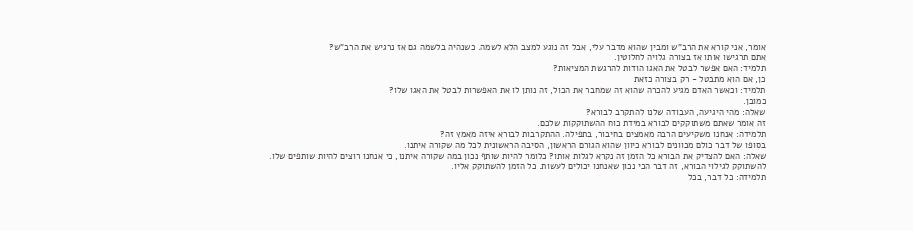אומר, אני קורא את הרב"ש ומבין שהוא מדבר עלי, אבל זה נוגע למצב הלא לשמה. כשנהיה בלשמה גם אז נרגיש את הרב"ש?
אתם תרגישו אותו אז בצורה גלויה לחלוטין.
תלמיד: האם אפשר לבטל את האגו הודות להרגשת המציאות?
כן, אם הוא מתבטל - רק בצורה כזאת
תלמיד: וכאשר האדם מגיע להכרה שהוא זה שמחבר את הכול, זה נותן לו את האפשרות לבטל את האגו שלו?
כמובן.
שאלה: מהי היגיעה, העבודה שלנו להתקרב לבורא?
זה אומר שאתם משתוקקים לבורא במידת כוח ההשתוקקות שלכם.
תלמידה: אנחנו משקיעים הרבה מאמצים בחיבור, בתפילה. ההתקרבות לבורא איזה מאמץ זה?
בסופו של דבר כולם מכוונים לבורא כיוון שהוא הגורם הראשון, הסיבה הראשונית לכל מה שקורה איתנו.
שאלה: האם להצדיק את הבורא כל הזמן זה נקרא לגלות אותו? כלומר להיות שותף נכון במה שקורה איתנו, כי אנחנו רוצים להיות שותפים שלו.
להשתוקק לגילוי הבורא, זה דבר הכי נכון שאנחנו יכולים לעשות. כל הזמן להשתוקק אליו.
תלמידה: כל דבר, בכל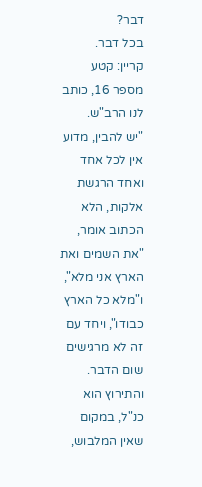דבר?
בכל דבר.
קריין: קטע מספר 16, כותב לנו הרב"ש.
"יש להבין, מדוע אין לכל אחד ואחד הרגשת אלקות, הלא הכתוב אומר, "את השמים ואת הארץ אני מלא", ו"מלא כל הארץ כבודו", ויחד עם זה לא מרגישים שום הדבר.
והתירוץ הוא כנ"ל, במקום שאין המלבוש,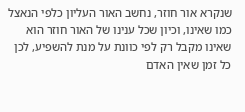שנקרא אור חוזר, נחשב האור העליון כלפי הנאצל כמו שאינו, וכיון שכל ענינו של האור חוזר הוא שאינו מקבל רק לפי כוונת על מנת להשפיע, לכן כל זמן שאין האדם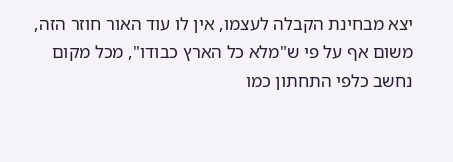יצא מבחינת הקבלה לעצמו, אין לו עוד האור חוזר הזה, משום אף על פי ש"מלא כל הארץ כבודו", מכל מקום נחשב כלפי התחתון כמו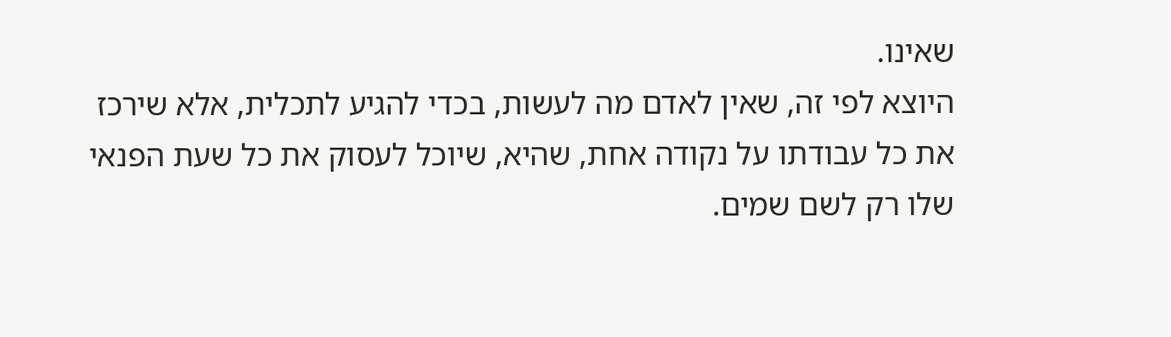שאינו.
היוצא לפי זה, שאין לאדם מה לעשות, בכדי להגיע לתכלית, אלא שירכז את כל עבודתו על נקודה אחת, שהיא, שיוכל לעסוק את כל שעת הפנאי שלו רק לשם שמים.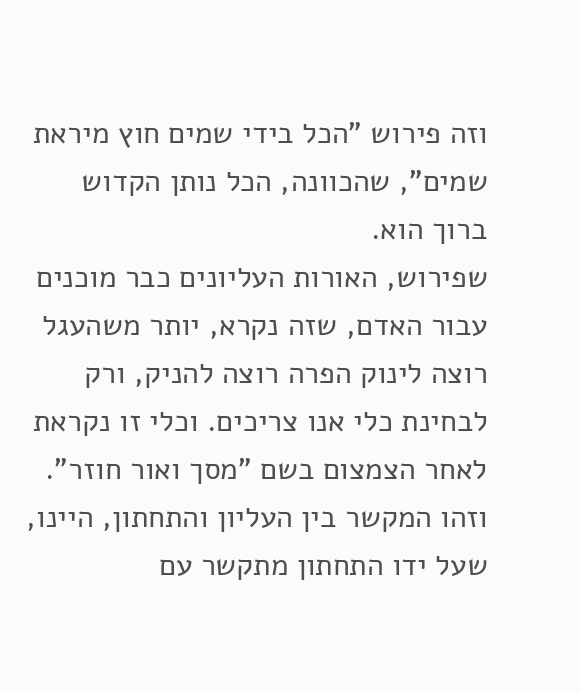וזה פירוש "הכל בידי שמים חוץ מיראת שמים", שהכוונה, הכל נותן הקדוש ברוך הוא.
שפירוש, האורות העליונים כבר מוכנים עבור האדם, שזה נקרא, יותר משהעגל רוצה לינוק הפרה רוצה להניק, ורק לבחינת כלי אנו צריכים. וכלי זו נקראת לאחר הצמצום בשם "מסך ואור חוזר". וזהו המקשר בין העליון והתחתון, היינו, שעל ידו התחתון מתקשר עם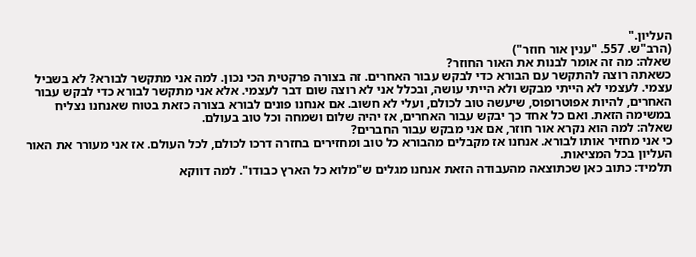העליון."
(הרב"ש. 557. "ענין אור חוזר")
שאלה: מה זה אומר לבנות את האור החוזר?
כשאתה רוצה להתקשר עם הבורא כדי לבקש עבור האחרים. זה בצורה פרקטית הכי נכון. למה אני מתקשר לבורא? לא בשביל עצמי. לעצמי לא הייתי מבקש ולא הייתי עושה, ובכלל אני לא רוצה שום דבר לעצמי. אלא אני מתקשר לבורא כדי לבקש עבור האחרים, להיות אפוטרופוס, שיעשה טוב לכולם, ועלי לא חשוב. אם אנחנו פונים לבורא בצורה כזאת בטוח שאנחנו נצליח במשימה הזאת. ואם כל אחד כך יבקש עבור האחרים, אז יהיה שלום ושמחה וכל טוב בעולם.
שאלה: למה הוא נקרא אור חוזר, אם אני מבקש עבור החברים?
כי אני מחזיר אותו לבורא. אנחנו אז מקבלים מהבורא כל טוב ומחזירים בחזרה דרכו לכולם, לכל העולם. אז אני מעורר את האור העליון בכל המציאות.
תלמיד: כתוב כאן שכתוצאה מהעבודה הזאת אנחנו מגלים ש"מלוא כל הארץ כבודו". למה דווקא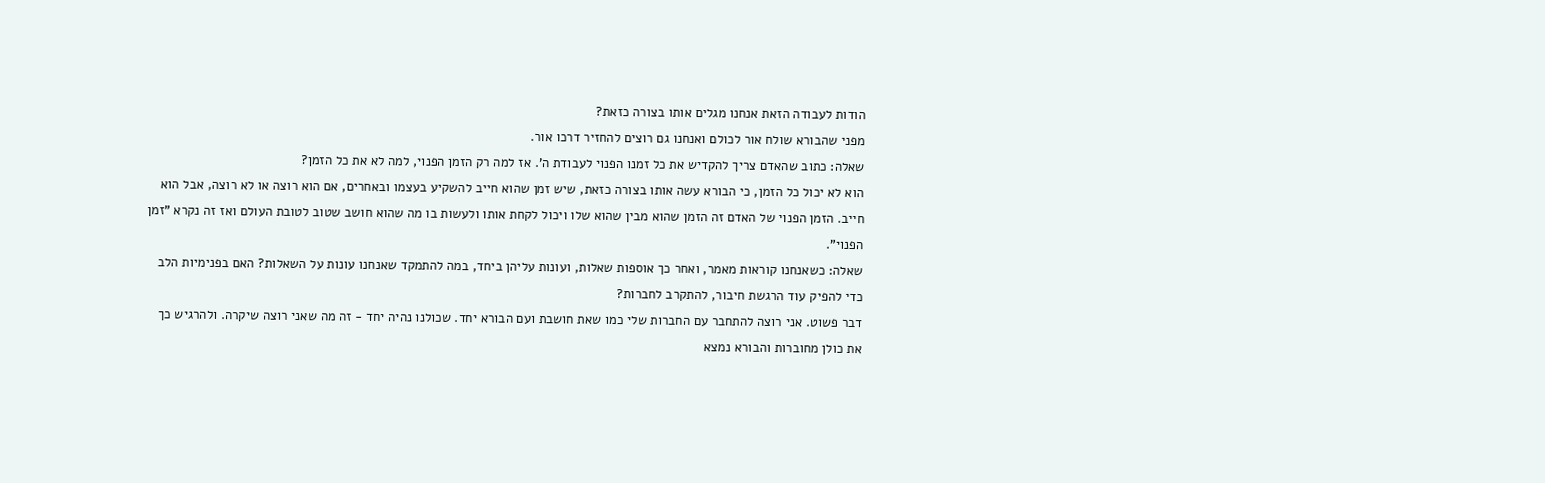הודות לעבודה הזאת אנחנו מגלים אותו בצורה כזאת?
מפני שהבורא שולח אור לכולם ואנחנו גם רוצים להחזיר דרכו אור.
שאלה: כתוב שהאדם צריך להקדיש את כל זמנו הפנוי לעבודת ה'. אז למה רק הזמן הפנוי, למה לא את כל הזמן?
הוא לא יכול כל הזמן, כי הבורא עשה אותו בצורה כזאת, שיש זמן שהוא חייב להשקיע בעצמו ובאחרים, אם הוא רוצה או לא רוצה, אבל הוא חייב. הזמן הפנוי של האדם זה הזמן שהוא מבין שהוא שלו ויכול לקחת אותו ולעשות בו מה שהוא חושב שטוב לטובת העולם ואז זה נקרא "זמן הפנוי".
שאלה: כשאנחנו קוראות מאמר, ואחר כך אוספות שאלות, ועונות עליהן ביחד, במה להתמקד שאנחנו עונות על השאלות? האם בפנימיות הלב כדי להפיק עוד הרגשת חיבור, להתקרב לחברות?
דבר פשוט. אני רוצה להתחבר עם החברות שלי כמו שאת חושבת ועם הבורא יחד. שכולנו נהיה יחד - זה מה שאני רוצה שיקרה. ולהרגיש כך את כולן מחוברות והבורא נמצא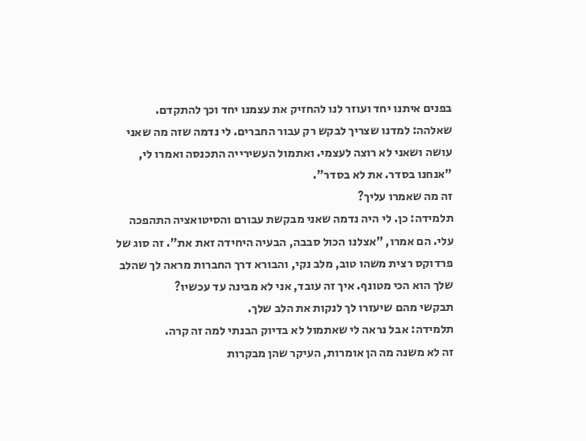בפנים איתנו יחד ועוזר לנו להחזיק את עצמנו יחד וכך להתקדם.
שאלהה: למדנו שצריך לבקש רק עבור החברים. לי נדמה שזה מה שאני עושה ושאני לא רוצה לעצמי. ואתמול העשירייה התכנסה ואמרו לי, "אנחנו בסדר. את לא בסדר".
זה מה שאמרו עליך?
תלמידה: כן. לי היה נדמה שאני מבקשת עבורם והסיטואציה התהפכה עלי. הם אמרו, "אצלנו הכול סבבה, הבעיה היחידה זאת את". זה סוג של פרדוקס רצית משהו טוב, מלב נקי, והבורא דרך החברות מראה לך שהלב שלך הוא הכי מטונף. איך זה עובד, אני לא מבינה עד עכשיו?
תבקשי מהם שיעזרו לך לנקות את הלב שלך.
תלמידה: אבל נראה לי שאתמול לא בדיוק הבנתי למה זה קרה.
זה לא משנה מה הן אומרות, העיקר שהן מבקרות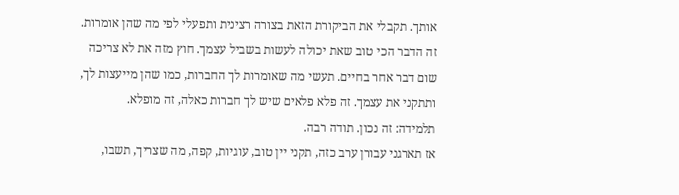אותך. תקבלי את הביקורת הזאת בצורה רצינית ותפעלי לפי מה שהן אומרות. זה הדבר הכי טוב שאת יכולה לעשות בשביל עצמך. חוץ מזה את לא צריכה שום דבר אחר בחיים. תעשי מה שאומרות לך החברות, כמו שהן מייעצות לך, ותתקני את עצמך. זה פלא פלאים שיש לך חברות כאלה, זה מופלא.
תלמידה: זה נכון. תודה רבה.
אז תארגני עבורן ערב כזה, תקני יין טוב, עוגיות, קפה, מה שצריך, תשבו,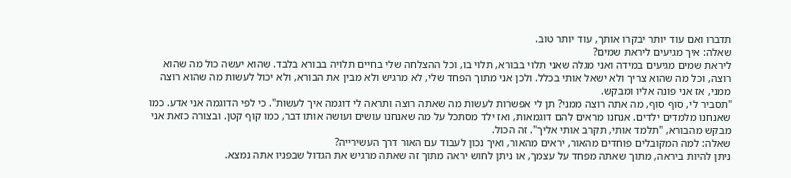תדברו ואם עוד יותר יבקרו אותך, עוד יותר טוב.
שאלה: איך מגיעים ליראת שמים?
ליראת שמים מגיעים במידה ואני מגלה שאני תלוי בבורא, תלוי בו, וכל ההצלחה שלי בחיים תלויה בבורא בלבד. שהוא יעשה כול מה שהוא רוצה, וכל מה שהוא צריך ולא ישאל אותי בכלל. ולכן אני מתוך הפחד שלי, לא מרגיש ולא מבין את הבורא, ולא יכול לעשות מה שהוא רוצה ממני, אז אני פונה אליו ומבקש.
"תסביר לי, סוף סוף, מה אתה רוצה ממני? תן לי אפשרות לעשות מה שאתה רוצה ותראה לי דוגמה איך לעשות". כי לפי הדוגמה אני אדע. כמו שאנחנו מלמדים ילדים. אנחנו מראים להם דוגמאות, ואז ילד מסתכל על מה שאנחנו עושים ועושה אותו דבר, כמו קוף קטן. ובצורה כזאת אני מבקש מהבורא, "תלמד אותי, תקרב אותי אליך". זה הכול.
שאלה: למה המקובלים פוחדים מהאור, יראים מהאור, ואיך נכון לעבוד עם האור דרך העשירייה?
ניתן להיות ביראה, מתוך שאתה מפחד על עצמך, או ניתן לחוש יראה מתוך זה שאתה מרגיש את הגדול שבפניו אתה נמצא.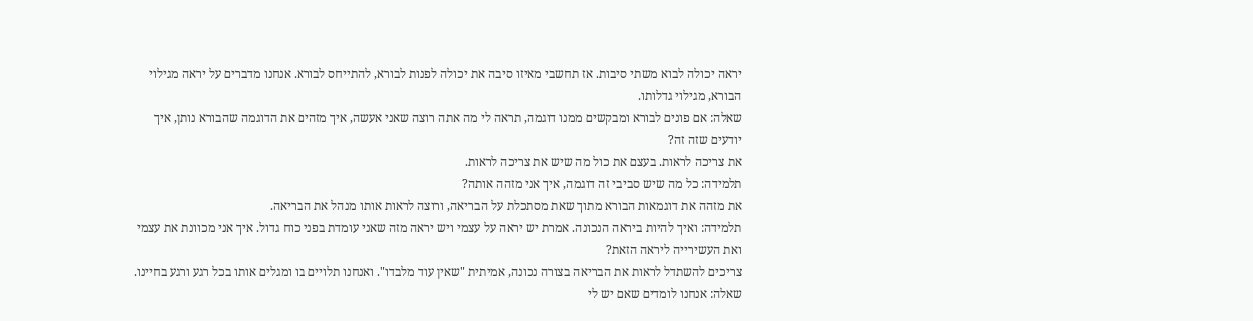יראה יכולה לבוא משתי סיבות. אז תחשבי מאיזו סיבה את יכולה לפנות לבורא, להתייחס לבורא. אנחנו מדברים על יראה מגילוי הבורא, מגילוי גדלותו.
שאלה: אם פונים לבורא ומבקשים ממנו דוגמה, תראה לי מה אתה רוצה שאני אעשה, איך מזהים את הדוגמה שהבורא נותן, איך יודעים שזה זה?
את צריכה לראות. בעצם את כול מה שיש את צריכה לראות.
תלמידה: כל מה שיש סביבי זה דוגמה, איך אני מזהה אותה?
את מזהה את דוגמאות הבורא מתוך שאת מסתכלת על הבריאה, ורוצה לראות אותו מנהל את הבריאה.
תלמידה: ואיך להיות ביראה הנכונה. אמרת יש יראה על עצמי ויש יראה מזה שאני עומדת בפני כוח גדול. איך אני מכוונת את עצמי ואת העשירייה ליראה הזאת?
צריכים להשתדל לראות את הבריאה בצורה נכונה, אמיתית "שאין עוד מלבדו". ואנחנו תלויים בו ומגלים אותו בכל רגע ורגע בחיינו.
שאלה: אנחנו לומדים שאם יש לי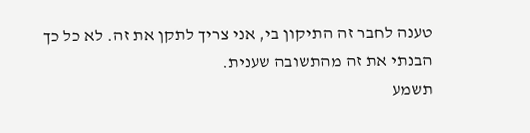טענה לחבר זה התיקון בי, אני צריך לתקן את זה. לא כל כך הבנתי את זה מהתשובה שענית.
תשמע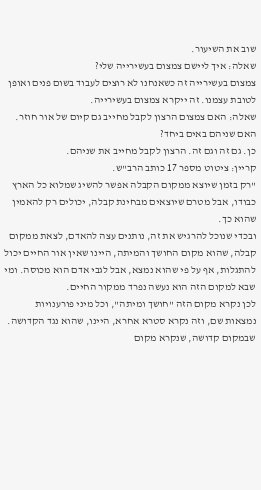שוב את השיעור.
שאלה: איך ליישם צמצום בעשירייה שלי?
צמצום בעשירייה זה כשאנחנו לא רוצים לעבוד בשום פנים ואופן לטובת עצמנו. זה ייקרא צמצום בעשירייה.
שאלה: האם צמצום הרצון לקבל מחייב גם קיום של אור חוזר. האם שניהם באים ביחד?
כן. גם זה וגם זה. הרצון לקבל מחייב את שניהם.
קריין: ציטוט מספר 17 כותב הרב"ש.
"רק בזמן שיוצא ממקום הקבלה אפשר להשיג שמלוא כל הארץ כבודו, אבל מטרם שיוצאים מבחינת קבלה, יכולים רק להאמין שהוא כך.
ובכדי שנוכל להרגיש את זה, נותנים עצה להאדם, לצאת ממקום קבלה, שהוא מקום החושך והמיתה, היינו שאין אור החיים יכול להתגלות, אף על פי שהוא נמצא, אבל לגבי אדם הוא מכוסה. ומי שבא למקום הזה הוא נעשה נפרד ממקור החיים.
לכן נקרא מקום הזה "חושך ומיתה", וכל מיני פורענויות נמצאות שם, וזה נקרא סטרא אחרא, היינו, שהוא נגד הקדושה. שבמקום קדושה, שנקרא מקום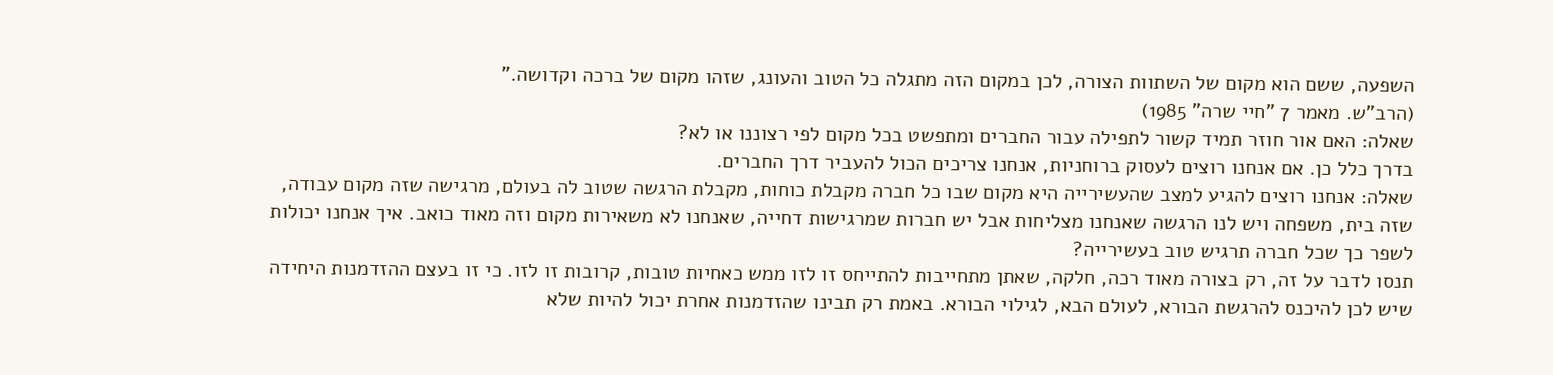השפעה, ששם הוא מקום של השתוות הצורה, לכן במקום הזה מתגלה כל הטוב והעונג, שזהו מקום של ברכה וקדושה."
(הרב"ש. מאמר 7 "חיי שרה" 1985)
שאלה: האם אור חוזר תמיד קשור לתפילה עבור החברים ומתפשט בכל מקום לפי רצוננו או לא?
בדרך כלל כן. אם אנחנו רוצים לעסוק ברוחניות, אנחנו צריכים הכול להעביר דרך החברים.
שאלה: אנחנו רוצים להגיע למצב שהעשירייה היא מקום שבו כל חברה מקבלת כוחות, מקבלת הרגשה שטוב לה בעולם, מרגישה שזה מקום עבודה, שזה בית, משפחה ויש לנו הרגשה שאנחנו מצליחות אבל יש חברות שמרגישות דחייה, שאנחנו לא משאירות מקום וזה מאוד כואב. איך אנחנו יכולות לשפר כך שכל חברה תרגיש טוב בעשירייה?
תנסו לדבר על זה, רק בצורה מאוד רכה, חלקה, שאתן מתחייבות להתייחס זו לזו ממש כאחיות טובות, קרובות זו לזו. כי זו בעצם ההזדמנות היחידה שיש לכן להיכנס להרגשת הבורא, לעולם הבא, לגילוי הבורא. באמת רק תבינו שהזדמנות אחרת יכול להיות שלא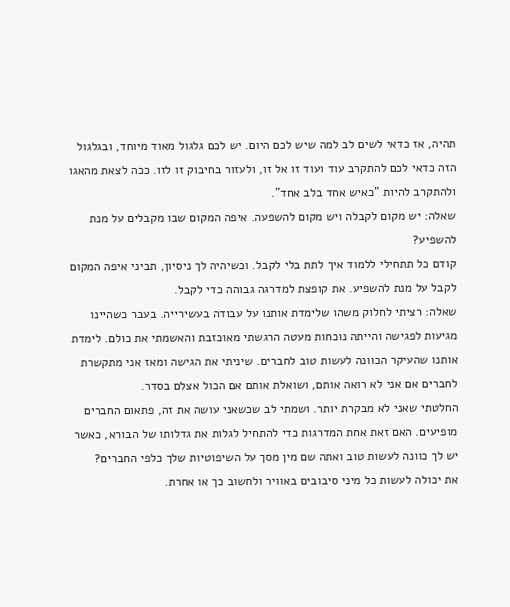תהיה, אז כדאי לשים לב למה שיש לכם היום. יש לכם גלגול מאוד מיוחד, ובגלגול הזה כדאי לכם להתקרב עוד ועוד זו אל זו, ולעזור בחיבוק זו לזו. ככה לצאת מהאגו ולהתקרב להיות "כאיש אחד בלב אחד".
שאלה: יש מקום לקבלה ויש מקום להשפעה. איפה המקום שבו מקבלים על מנת להשפיע?
קודם כל תתחילי ללמוד איך לתת בלי לקבל. וכשיהיה לך ניסיון, תביני איפה המקום לקבל על מנת להשפיע. את קופצת למדרגה גבוהה כדי לקבל.
שאלה: רציתי לחלוק משהו שלימדת אותנו על עבודה בעשירייה. בעבר כשהיינו מגיעות לפגישה והייתה נוכחות מעטה הרגשתי מאוכזבת והאשמתי את כולם. לימדת אותנו שהעיקר הכוונה לעשות טוב לחברים. שיניתי את הגישה ומאז אני מתקשרת לחברים אם אני לא רואה אותם, ושואלת אותם אם הכול אצלם בסדר.
החלטתי שאני לא מבקרת יותר. ושמתי לב שכשאני עושה את זה, פתאום החברים מופיעים. האם זאת אחת המדרגות כדי להתחיל לגלות את גדלותו של הבורא, כאשר יש לך כוונה לעשות טוב ואתה שם מין מסך על השיפוטיות שלך כלפי החברים?
את יכולה לעשות כל מיני סיבובים באוויר ולחשוב כך או אחרת.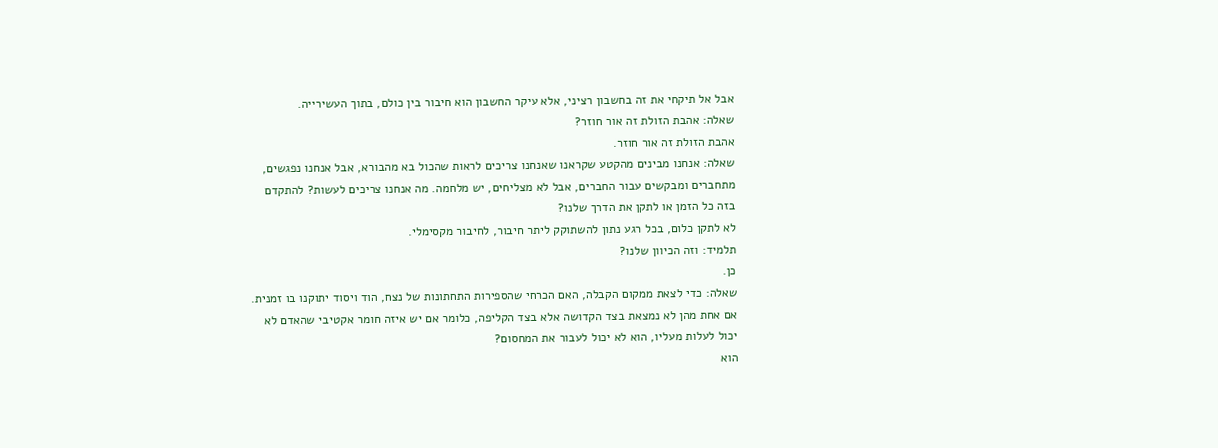אבל אל תיקחי את זה בחשבון רציני, אלא עיקר החשבון הוא חיבור בין כולם, בתוך העשירייה.
שאלה: אהבת הזולת זה אור חוזר?
אהבת הזולת זה אור חוזר.
שאלה: אנחנו מבינים מהקטע שקראנו שאנחנו צריכים לראות שהכול בא מהבורא, אבל אנחנו נפגשים, מתחברים ומבקשים עבור החברים, אבל לא מצליחים, יש מלחמה. מה אנחנו צריכים לעשות? להתקדם בזה כל הזמן או לתקן את הדרך שלנו?
לא לתקן כלום, בכל רגע נתון להשתוקק ליתר חיבור, לחיבור מקסימלי.
תלמיד: וזה הכיוון שלנו?
כן.
שאלה: כדי לצאת ממקום הקבלה, האם הכרחי שהספירות התחתונות של נצח, הוד ויסוד יתוקנו בו זמנית. אם אחת מהן לא נמצאת בצד הקדושה אלא בצד הקליפה, כלומר אם יש איזה חומר אקטיבי שהאדם לא יכול לעלות מעליו, הוא לא יכול לעבור את המחסום?
הוא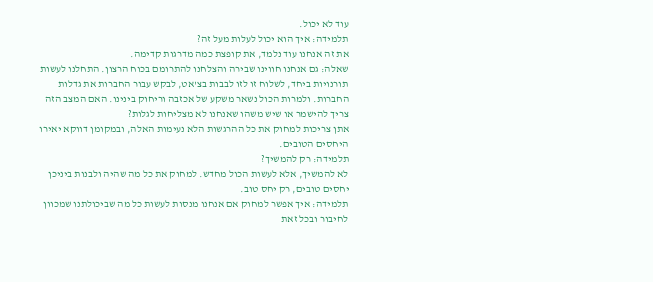עוד לא יכול.
תלמידה: איך הוא יכול לעלות מעל זה?
את זה אנחנו עוד נלמד, את קופצת כמה מדרגות קדימה.
שאלה: גם אנחנו חווינו שבירה והצלחנו להתרומם בכוח הרצון. התחלנו לעשות תורנויות ביחד, לשלוח זו לזו לבבות בצ'אט, לבקש עבור החברות את גדלות החברות. ולמרות הכול נשאר משקע של אכזבה וריחוק בינינו. האם המצב הזה צריך להישמר או שיש משהו שאנחנו לא מצליחות לגלות?
אתן צריכות למחוק את כל ההרגשות הלא נעימות האלה, ובמקומן דווקא יאירו היחסים הטובים.
תלמידה: רק להמשיך?
לא להמשיך, אלא לעשות הכול מחדש. למחוק את כל מה שהיה ולבנות ביניכן יחסים טובים, רק יחס טוב.
תלמידה: איך אפשר למחוק אם אנחנו מנסות לעשות כל מה שביכולתנו שמכוון לחיבור ובכל זאת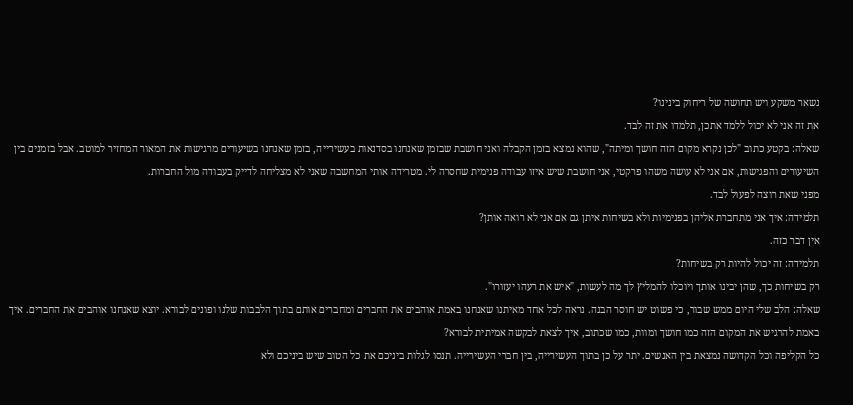נשאר משקע ויש תחושה של ריחוק בינינו?
את זה אני לא יכול ללמד אתכן, תלמדו את זה לבד.
שאלה: בקטע כתוב "לכן נקרא מקום הזה חושך ומיתה", שהוא נמצא בזמן הקבלה ואני חושבת שבזמן שאנחנו בסדנאות בעשירייה, בזמן שאנחנו בשיעורים מרגישות את המאור המחזיר למוטב. אבל בזמנים בין השיעורים והפגישות, אם אני לא עושה משהו פרקטי, אני חושבת שיש איזו עבודה פנימית שחסרה לי. מטרידה אותי המחשבה שאני לא מצליחה לדייק בעבודה מול החברות.
מפני שאת רוצה לפעול לבד.
תלמידה: איך אני מתחברת אליהן בפנימיות ולא בשיחות איתן גם אם אני לא רואה אותן?
אין דבר כזה.
תלמידה: זה יכול להיות רק בשיחות?
רק בשיחות כך, שהן יבינו אותך ויוכלו להמליץ לך מה לעשות, "איש את רעהו יעזורו".
שאלה: הלב שלי היום ממש שבור, כי פשוט יש חוסר הבנה. נראה לכל אחד מאיתנו שאנחנו באמת אוהבים את החברים ומחברים אותם בתוך הלבבות שלנו ופונים לבורא. יוצא שאנחנו אוהבים את החברים. איך באמת להרגיש את המקום הזה כמו חושך ומוות, כמו שכתוב, איך לצאת לבקשה אמיתית לבורא?
כל הקליפה וכל הקדושה נמצאת בין האנשים. יתר על כן בתוך העשירייה, בין חברי העשירייה. תנסו לגלות ביניכם את כל הטוב שיש ביניכם ולא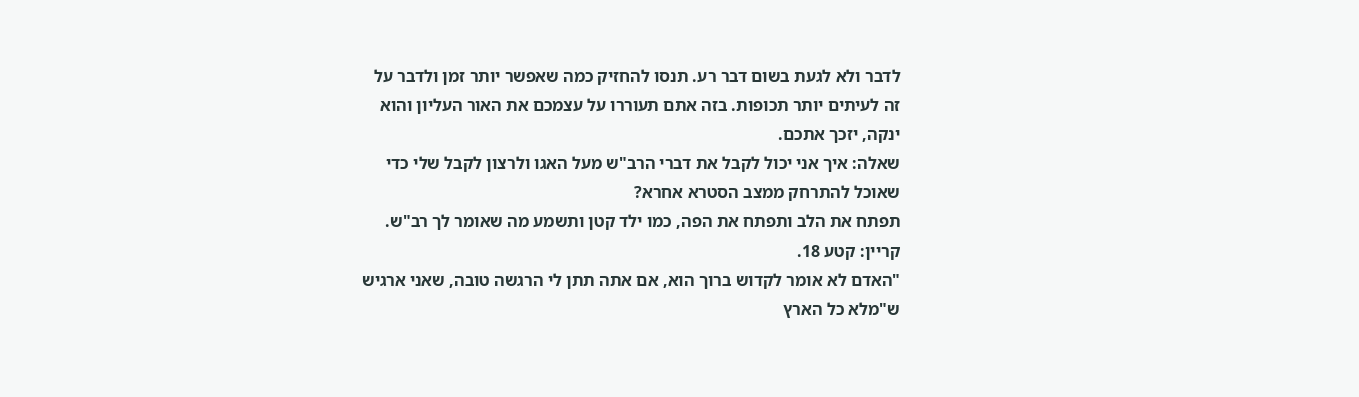לדבר ולא לגעת בשום דבר רע. תנסו להחזיק כמה שאפשר יותר זמן ולדבר על זה לעיתים יותר תכופות. בזה אתם תעוררו על עצמכם את האור העליון והוא ינקה, יזכך אתכם.
שאלה: איך אני יכול לקבל את דברי הרב"ש מעל האגו ולרצון לקבל שלי כדי שאוכל להתרחק ממצב הסטרא אחרא?
תפתח את הלב ותפתח את הפה, כמו ילד קטן ותשמע מה שאומר לך רב"ש.
קריין: קטע 18.
"האדם לא אומר לקדוש ברוך הוא, אם אתה תתן לי הרגשה טובה, שאני ארגיש ש"מלא כל הארץ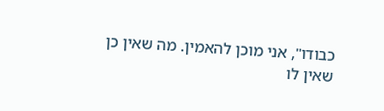כבודו", אני מוכן להאמין. מה שאין כן שאין לו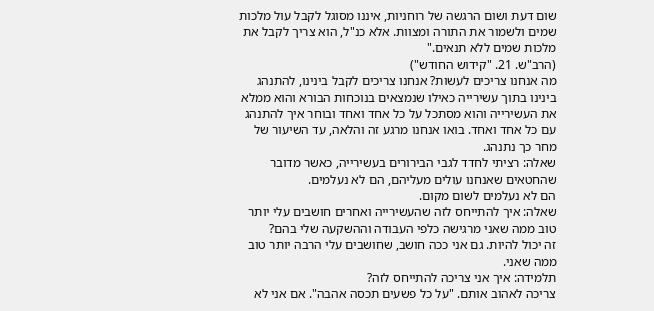שום דעת ושום הרגשה של רוחניות, איננו מסוגל לקבל עול מלכות שמים ולשמור את התורה ומצוות. אלא כנ"ל, הוא צריך לקבל את מלכות שמים ללא תנאים."
(הרב"ש. 21. "קידוש החודש")
מה אנחנו צריכים לעשות? אנחנו צריכים לקבל בינינו, להתנהג בינינו בתוך עשירייה כאילו שנמצאים בנוכחות הבורא והוא ממלא את העשירייה והוא מסתכל על כל אחד ואחד ובוחר איך להתנהג עם כל אחד ואחד. בואו אנחנו מרגע זה והלאה, עד השיעור של מחר כך נתנהג.
שאלה: רציתי לחדד לגבי הבירורים בעשירייה, כאשר מדובר שהחטאים שאנחנו עולים מעליהם, הם לא נעלמים.
הם לא נעלמים לשום מקום.
שאלה: איך להתייחס לזה שהעשירייה ואחרים חושבים עלי יותר טוב ממה שאני מרגישה כלפי העבודה וההשקעה שלי בהם?
זה יכול להיות. גם אני ככה חושב, שחושבים עלי הרבה יותר טוב ממה שאני.
תלמידה: איך אני צריכה להתייחס לזה?
צריכה לאהוב אותם. "על כל פשעים תכסה אהבה". אם אני לא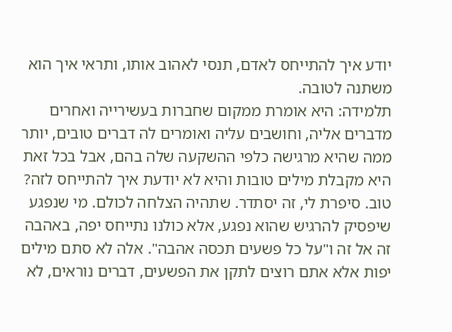יודע איך להתייחס לאדם, תנסי לאהוב אותו, ותראי איך הוא משתנה לטובה.
תלמידה: היא אומרת ממקום שחברות בעשירייה ואחרים מדברים אליה, וחושבים עליה ואומרים לה דברים טובים, יותר ממה שהיא מרגישה כלפי ההשקעה שלה בהם, אבל בכל זאת היא מקבלת מילים טובות והיא לא יודעת איך להתייחס לזה?
טוב. סיפרת לי, זה יסתדר. שתהיה הצלחה לכולם. מי שנפגע שיפסיק להרגיש שהוא נפגע, אלא כולנו נתייחס יפה, באהבה זה אל זה ו"על כל פשעים תכסה אהבה". אלה לא סתם מילים יפות אלא אתם רוצים לתקן את הפשעים, דברים נוראים, לא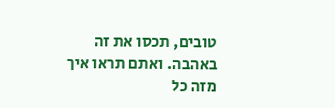טובים, תכסו את זה באהבה. ואתם תראו איך מזה כל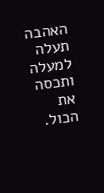האהבה תעלה למעלה ותכסה את הכול.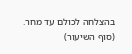בהצלחה לכולם עד מחר.
(סוף השיעור)